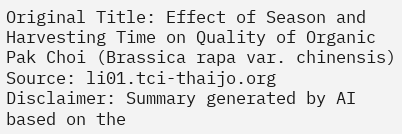Original Title: Effect of Season and Harvesting Time on Quality of Organic Pak Choi (Brassica rapa var. chinensis)
Source: li01.tci-thaijo.org
Disclaimer: Summary generated by AI based on the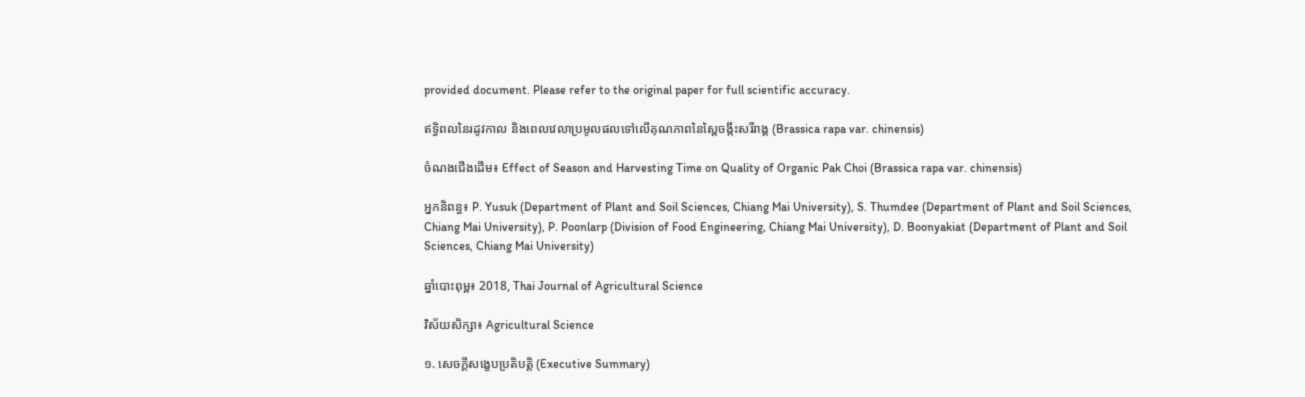provided document. Please refer to the original paper for full scientific accuracy.

ឥទ្ធិពលនៃរដូវកាល និងពេលវេលាប្រមូលផលទៅលើគុណភាពនៃស្ពៃចង្កឹះសរីរាង្គ (Brassica rapa var. chinensis)

ចំណងជើងដើម៖ Effect of Season and Harvesting Time on Quality of Organic Pak Choi (Brassica rapa var. chinensis)

អ្នកនិពន្ធ៖ P. Yusuk (Department of Plant and Soil Sciences, Chiang Mai University), S. Thumdee (Department of Plant and Soil Sciences, Chiang Mai University), P. Poonlarp (Division of Food Engineering, Chiang Mai University), D. Boonyakiat (Department of Plant and Soil Sciences, Chiang Mai University)

ឆ្នាំបោះពុម្ព៖ 2018, Thai Journal of Agricultural Science

វិស័យសិក្សា៖ Agricultural Science

១. សេចក្តីសង្ខេបប្រតិបត្តិ (Executive Summary)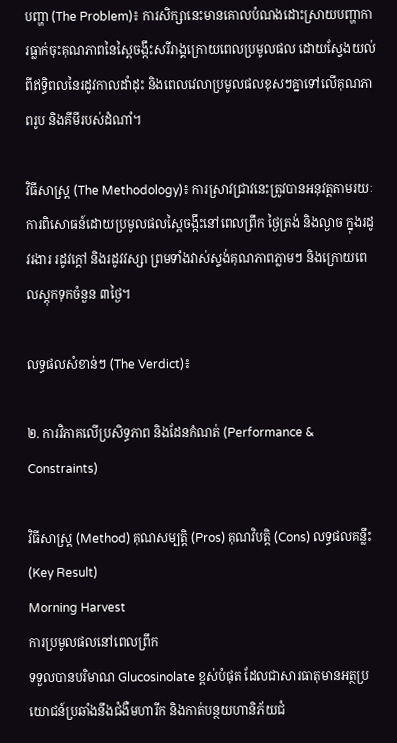បញ្ហា (The Problem)៖ ការសិក្សានេះមានគោលបំណងដោះស្រាយបញ្ហាការធ្លាក់ចុះគុណភាពនៃស្ពៃចង្កឹះសរីរាង្គក្រោយពេលប្រមូលផល ដោយស្វែងយល់ពីឥទ្ធិពលនៃរដូវកាលដាំដុះ និងពេលវេលាប្រមូលផលខុសៗគ្នាទៅលើគុណភាពរូប និងគីមីរបស់ដំណាំ។

វិធីសាស្ត្រ (The Methodology)៖ ការស្រាវជ្រាវនេះត្រូវបានអនុវត្តតាមរយៈការពិសោធន៍ដោយប្រមូលផលស្ពៃចង្កឹះនៅពេលព្រឹក ថ្ងៃត្រង់ និងល្ងាច ក្នុងរដូវរងារ រដូវក្តៅ និងរដូវវស្សា ព្រមទាំងវាស់ស្ទង់គុណភាពភ្លាមៗ និងក្រោយពេលស្តុកទុកចំនួន ៣ថ្ងៃ។

លទ្ធផលសំខាន់ៗ (The Verdict)៖

២. ការវិភាគលើប្រសិទ្ធភាព និងដែនកំណត់ (Performance & Constraints)

វិធីសាស្ត្រ (Method) គុណសម្បត្តិ (Pros) គុណវិបត្តិ (Cons) លទ្ធផលគន្លឹះ (Key Result)
Morning Harvest
ការប្រមូលផលនៅពេលព្រឹក
ទទួលបានបរិមាណ Glucosinolate ខ្ពស់បំផុត ដែលជាសារធាតុមានអត្ថប្រយោជន៍ប្រឆាំងនឹងជំងឺមហារីក និងកាត់បន្ថយហានិភ័យជំ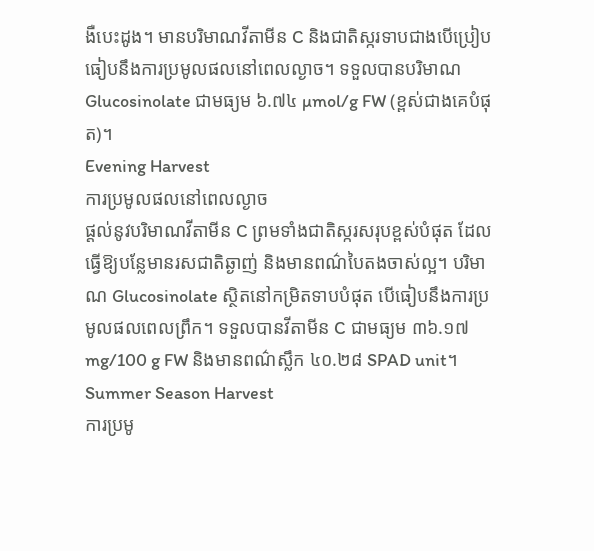ងឺបេះដូង។ មានបរិមាណវីតាមីន C និងជាតិស្ករទាបជាងបើប្រៀបធៀបនឹងការប្រមូលផលនៅពេលល្ងាច។ ទទួលបានបរិមាណ Glucosinolate ជាមធ្យម ៦.៧៤ µmol/g FW (ខ្ពស់ជាងគេបំផុត)។
Evening Harvest
ការប្រមូលផលនៅពេលល្ងាច
ផ្តល់នូវបរិមាណវីតាមីន C ព្រមទាំងជាតិស្ករសរុបខ្ពស់បំផុត ដែលធ្វើឱ្យបន្លែមានរសជាតិឆ្ងាញ់ និងមានពណ៌បៃតងចាស់ល្អ។ បរិមាណ Glucosinolate ស្ថិតនៅកម្រិតទាបបំផុត បើធៀបនឹងការប្រមូលផលពេលព្រឹក។ ទទួលបានវីតាមីន C ជាមធ្យម ៣៦.១៧ mg/100 g FW និងមានពណ៌ស្លឹក ៤០.២៨ SPAD unit។
Summer Season Harvest
ការប្រមូ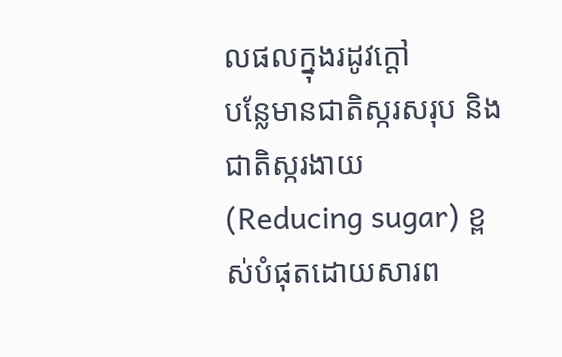លផលក្នុងរដូវក្តៅ
បន្លែមានជាតិស្ករសរុប និងជាតិស្ករងាយ (Reducing sugar) ខ្ពស់បំផុតដោយសារព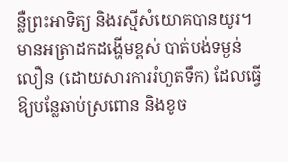ន្លឺព្រះអាទិត្យ និងរស្មីសំយោគបានយូរ។ មានអត្រាដកដង្ហើមខ្ពស់ បាត់បង់ទម្ងន់លឿន (ដោយសារការរំហួតទឹក) ដែលធ្វើឱ្យបន្លែឆាប់ស្រពោន និងខូច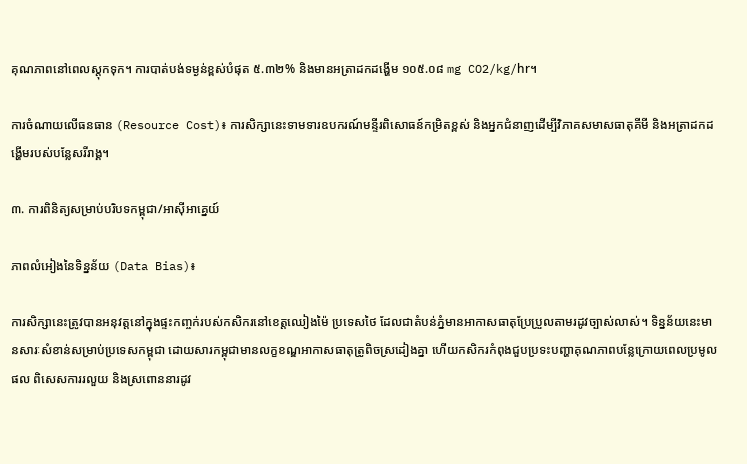គុណភាពនៅពេលស្តុកទុក។ ការបាត់បង់ទម្ងន់ខ្ពស់បំផុត ៥.៣២% និងមានអត្រាដកដង្ហើម ១០៥.០៨ mg CO2/kg/hr។

ការចំណាយលើធនធាន (Resource Cost)៖ ការសិក្សានេះទាមទារឧបករណ៍មន្ទីរពិសោធន៍កម្រិតខ្ពស់ និងអ្នកជំនាញដើម្បីវិភាគសមាសធាតុគីមី និងអត្រាដកដង្ហើមរបស់បន្លែសរីរាង្គ។

៣. ការពិនិត្យសម្រាប់បរិបទកម្ពុជា/អាស៊ីអាគ្នេយ៍

ភាពលំអៀងនៃទិន្នន័យ (Data Bias)៖

ការសិក្សានេះត្រូវបានអនុវត្តនៅក្នុងផ្ទះកញ្ចក់របស់កសិករនៅខេត្តឈៀងម៉ៃ ប្រទេសថៃ ដែលជាតំបន់ភ្នំមានអាកាសធាតុប្រែប្រួលតាមរដូវច្បាស់លាស់។ ទិន្នន័យនេះមានសារៈសំខាន់សម្រាប់ប្រទេសកម្ពុជា ដោយសារកម្ពុជាមានលក្ខខណ្ឌអាកាសធាតុត្រូពិចស្រដៀងគ្នា ហើយកសិករកំពុងជួបប្រទះបញ្ហាគុណភាពបន្លែក្រោយពេលប្រមូលផល ពិសេសការរលួយ និងស្រពោននារដូវ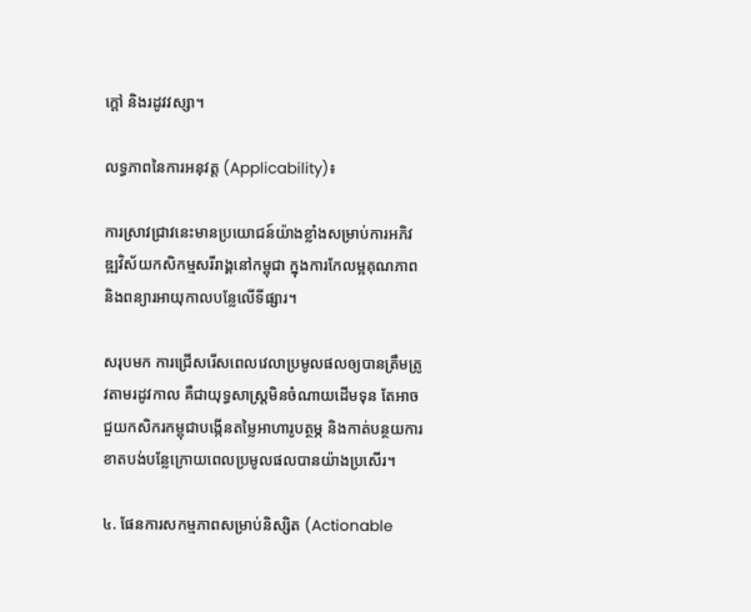ក្តៅ និងរដូវវស្សា។

លទ្ធភាពនៃការអនុវត្ត (Applicability)៖

ការស្រាវជ្រាវនេះមានប្រយោជន៍យ៉ាងខ្លាំងសម្រាប់ការអភិវឌ្ឍវិស័យកសិកម្មសរីរាង្គនៅកម្ពុជា ក្នុងការកែលម្អគុណភាព និងពន្យារអាយុកាលបន្លែលើទីផ្សារ។

សរុបមក ការជ្រើសរើសពេលវេលាប្រមូលផលឲ្យបានត្រឹមត្រូវតាមរដូវកាល គឺជាយុទ្ធសាស្ត្រមិនចំណាយដើមទុន តែអាចជួយកសិករកម្ពុជាបង្កើនតម្លៃអាហារូបត្ថម្ភ និងកាត់បន្ថយការខាតបង់បន្លែក្រោយពេលប្រមូលផលបានយ៉ាងប្រសើរ។

៤. ផែនការសកម្មភាពសម្រាប់និស្សិត (Actionable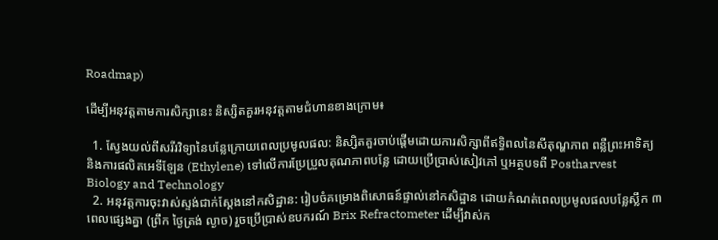Roadmap)

ដើម្បីអនុវត្តតាមការសិក្សានេះ និស្សិតគួរអនុវត្តតាមជំហានខាងក្រោម៖

  1. ស្វែងយល់ពីសរីរវិទ្យានៃបន្លែក្រោយពេលប្រមូលផល: និស្សិតគួរចាប់ផ្តើមដោយការសិក្សាពីឥទ្ធិពលនៃសីតុណ្ហភាព ពន្លឺព្រះអាទិត្យ និងការផលិតអេទីឡែន (Ethylene) ទៅលើការប្រែប្រួលគុណភាពបន្លែ ដោយប្រើប្រាស់សៀវភៅ ឬអត្ថបទពី Postharvest Biology and Technology
  2. អនុវត្តការចុះវាស់ស្ទង់ជាក់ស្តែងនៅកសិដ្ឋាន: រៀបចំគម្រោងពិសោធន៍ផ្ទាល់នៅកសិដ្ឋាន ដោយកំណត់ពេលប្រមូលផលបន្លែស្លឹក ៣ពេលផ្សេងគ្នា (ព្រឹក ថ្ងៃត្រង់ ល្ងាច) រួចប្រើប្រាស់ឧបករណ៍ Brix Refractometer ដើម្បីវាស់ក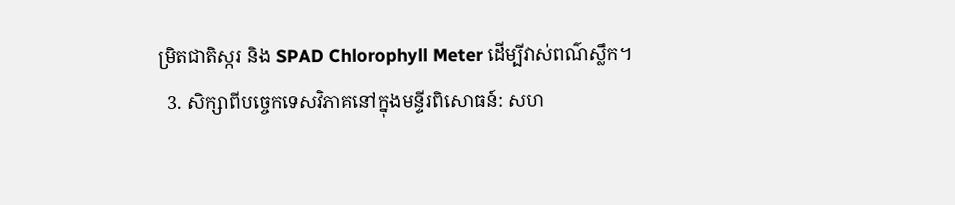ម្រិតជាតិស្ករ និង SPAD Chlorophyll Meter ដើម្បីវាស់ពណ៌ស្លឹក។
  3. សិក្សាពីបច្ចេកទេសវិភាគនៅក្នុងមន្ទីរពិសោធន៍: សហ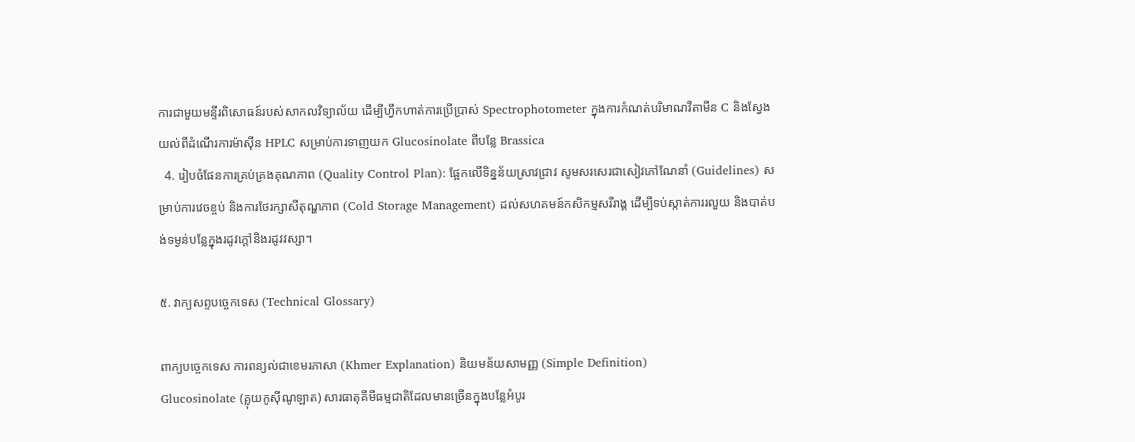ការជាមួយមន្ទីរពិសោធន៍របស់សាកលវិទ្យាល័យ ដើម្បីហ្វឹកហាត់ការប្រើប្រាស់ Spectrophotometer ក្នុងការកំណត់បរិមាណវីតាមីន C និងស្វែងយល់ពីដំណើរការម៉ាស៊ីន HPLC សម្រាប់ការទាញយក Glucosinolate ពីបន្លែ Brassica
  4. រៀបចំផែនការគ្រប់គ្រងគុណភាព (Quality Control Plan): ផ្អែកលើទិន្នន័យស្រាវជ្រាវ សូមសរសេរជាសៀវភៅណែនាំ (Guidelines) សម្រាប់ការវេចខ្ចប់ និងការថែរក្សាសីតុណ្ហភាព (Cold Storage Management) ដល់សហគមន៍កសិកម្មសរីរាង្គ ដើម្បីទប់ស្កាត់ការរលួយ និងបាត់បង់ទម្ងន់បន្លែក្នុងរដូវក្តៅនិងរដូវវស្សា។

៥. វាក្យសព្ទបច្ចេកទេស (Technical Glossary)

ពាក្យបច្ចេកទេស ការពន្យល់ជាខេមរភាសា (Khmer Explanation) និយមន័យសាមញ្ញ (Simple Definition)
Glucosinolate (គ្លុយកូស៊ីណូឡាត) សារធាតុគីមីធម្មជាតិដែលមានច្រើនក្នុងបន្លែអំបូរ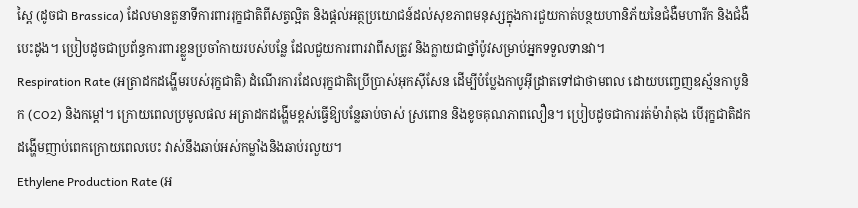ស្ពៃ (ដូចជា Brassica) ដែលមានតួនាទីការពាររុក្ខជាតិពីសត្វល្អិត និងផ្តល់អត្ថប្រយោជន៍ដល់សុខភាពមនុស្សក្នុងការជួយកាត់បន្ថយហានិភ័យនៃជំងឺមហារីក និងជំងឺបេះដូង។ ប្រៀបដូចជាប្រព័ន្ធការពារខ្លួនប្រចាំកាយរបស់បន្លែ ដែលជួយការពារវាពីសត្រូវ និងក្លាយជាថ្នាំប៉ូវសម្រាប់អ្នកទទួលទានវា។
Respiration Rate (អត្រាដកដង្ហើមរបស់រុក្ខជាតិ) ដំណើរការដែលរុក្ខជាតិប្រើប្រាស់អុកស៊ីសែន ដើម្បីបំប្លែងកាបូអ៊ីដ្រាតទៅជាថាមពល ដោយបញ្ចេញឧស្ម័នកាបូនិក (CO2) និងកម្តៅ។ ក្រោយពេលប្រមូលផល អត្រាដកដង្ហើមខ្ពស់ធ្វើឱ្យបន្លែឆាប់ចាស់ ស្រពោន និងខូចគុណភាពលឿន។ ប្រៀបដូចជាការរត់ម៉ារ៉ាតុង បើរុក្ខជាតិដកដង្ហើមញាប់ពេកក្រោយពេលបេះ វាស់នឹងឆាប់អស់កម្លាំងនិងឆាប់រលួយ។
Ethylene Production Rate (អ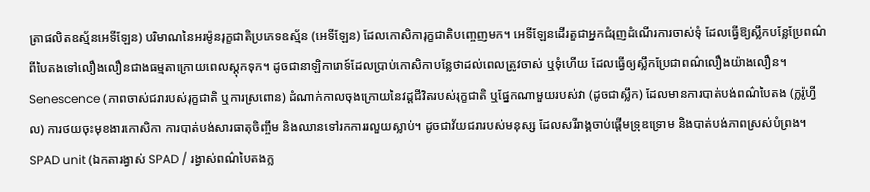ត្រាផលិតឧស្ម័នអេទីឡែន) បរិមាណនៃអរម៉ូនរុក្ខជាតិប្រភេទឧស្ម័ន (អេទីឡែន) ដែលកោសិការុក្ខជាតិបញ្ចេញមក។ អេទីឡែនដើរតួជាអ្នកជំរុញដំណើរការចាស់ទុំ ដែលធ្វើឱ្យស្លឹកបន្លែប្រែពណ៌ពីបៃតងទៅលឿងលឿនជាងធម្មតាក្រោយពេលស្តុកទុក។ ដូចជានាឡិការោទ៍ដែលប្រាប់កោសិកាបន្លែថាដល់ពេលត្រូវចាស់ ឬទុំហើយ ដែលធ្វើឲ្យស្លឹកប្រែជាពណ៌លឿងយ៉ាងលឿន។
Senescence (ភាពចាស់ជរារបស់រុក្ខជាតិ ឬការស្រពោន) ដំណាក់កាលចុងក្រោយនៃវដ្តជីវិតរបស់រុក្ខជាតិ ឬផ្នែកណាមួយរបស់វា (ដូចជាស្លឹក) ដែលមានការបាត់បង់ពណ៌បៃតង (ក្លរ៉ូហ្វីល) ការថយចុះមុខងារកោសិកា ការបាត់បង់សារធាតុចិញ្ចឹម និងឈានទៅរកការរលួយស្លាប់។ ដូចជាវ័យជរារបស់មនុស្ស ដែលសរីរាង្គចាប់ផ្តើមទ្រុឌទ្រោម និងបាត់បង់ភាពស្រស់បំព្រង។
SPAD unit (ឯកតារង្វាស់ SPAD / រង្វាស់ពណ៌បៃតងក្ល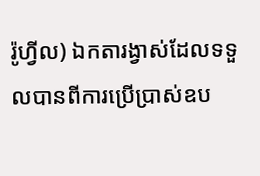រ៉ូហ្វីល) ឯកតារង្វាស់ដែលទទួលបានពីការប្រើប្រាស់ឧប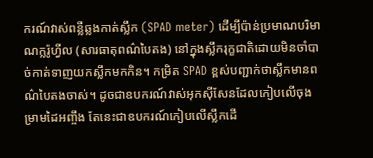ករណ៍វាស់ពន្លឺឆ្លងកាត់ស្លឹក (SPAD meter) ដើម្បីប៉ាន់ប្រមាណបរិមាណក្លរ៉ូហ្វីល (សារធាតុពណ៌បៃតង) នៅក្នុងស្លឹករុក្ខជាតិដោយមិនចាំបាច់កាត់ទាញយកស្លឹកមកកិន។ កម្រិត SPAD ខ្ពស់បញ្ជាក់ថាស្លឹកមានពណ៌បៃតងចាស់។ ដូចជាឧបករណ៍វាស់អុកស៊ីសែនដែលកៀបលើចុងម្រាមដៃអញ្ចឹង តែនេះជាឧបករណ៍កៀបលើស្លឹកដើ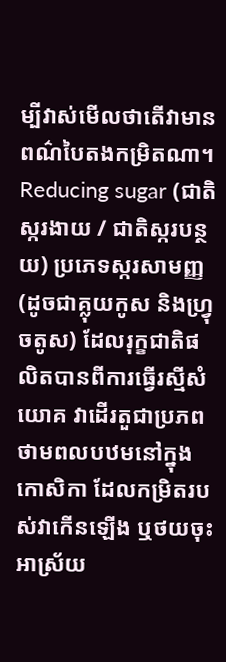ម្បីវាស់មើលថាតើវាមានពណ៌បៃតងកម្រិតណា។
Reducing sugar (ជាតិស្ករងាយ / ជាតិស្ករបន្ថយ) ប្រភេទស្ករសាមញ្ញ (ដូចជាគ្លុយកូស និងហ្វ្រុចតូស) ដែលរុក្ខជាតិផលិតបានពីការធ្វើរស្មីសំយោគ វាដើរតួជាប្រភពថាមពលបឋមនៅក្នុងកោសិកា ដែលកម្រិតរបស់វាកើនឡើង ឬថយចុះអាស្រ័យ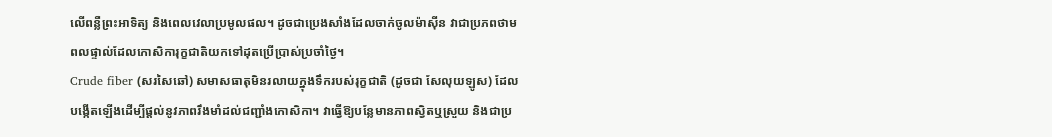លើពន្លឺព្រះអាទិត្យ និងពេលវេលាប្រមូលផល។ ដូចជាប្រេងសាំងដែលចាក់ចូលម៉ាស៊ីន វាជាប្រភពថាមពលផ្ទាល់ដែលកោសិការុក្ខជាតិយកទៅដុតប្រើប្រាស់ប្រចាំថ្ងៃ។
Crude fiber (សរសៃឆៅ) សមាសធាតុមិនរលាយក្នុងទឹករបស់រុក្ខជាតិ (ដូចជា សែលុយឡូស) ដែលបង្កើតឡើងដើម្បីផ្តល់នូវភាពរឹងមាំដល់ជញ្ជាំងកោសិកា។ វាធ្វើឱ្យបន្លែមានភាពស្វិតឬស្រួយ និងជាប្រ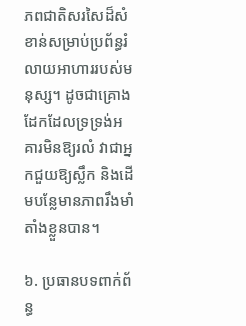ភពជាតិសរសៃដ៏សំខាន់សម្រាប់ប្រព័ន្ធរំលាយអាហាររបស់មនុស្ស។ ដូចជាគ្រោងដែកដែលទ្រទ្រង់អគារមិនឱ្យរលំ វាជាអ្នកជួយឱ្យស្លឹក និងដើមបន្លែមានភាពរឹងមាំតាំងខ្លួនបាន។

៦. ប្រធានបទពាក់ព័ន្ធ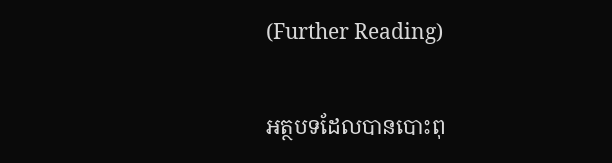(Further Reading)

អត្ថបទដែលបានបោះពុ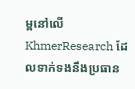ម្ពនៅលើ KhmerResearch ដែលទាក់ទងនឹងប្រធាន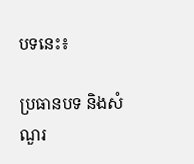បទនេះ៖

ប្រធានបទ និងសំណួរ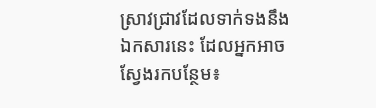ស្រាវជ្រាវដែលទាក់ទងនឹងឯកសារនេះ ដែលអ្នកអាចស្វែងរកបន្ថែម៖